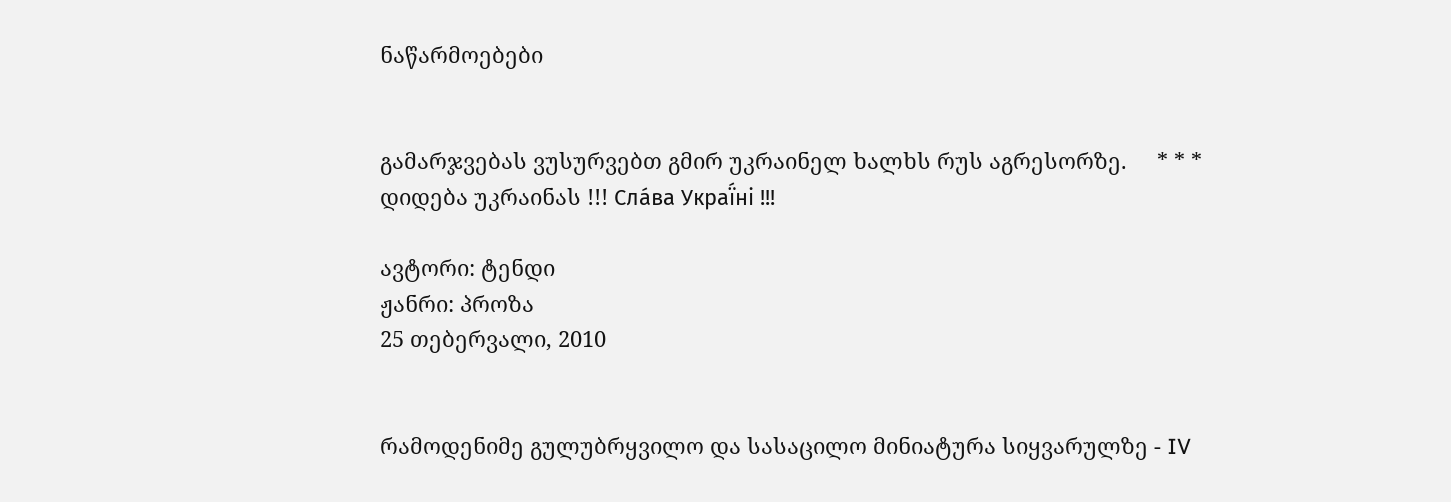ნაწარმოებები


გამარჯვებას ვუსურვებთ გმირ უკრაინელ ხალხს რუს აგრესორზე.     * * *     დიდება უკრაინას !!! Сла́ва Украї́ні !!!

ავტორი: ტენდი
ჟანრი: პროზა
25 თებერვალი, 2010


რამოდენიმე გულუბრყვილო და სასაცილო მინიატურა სიყვარულზე - IV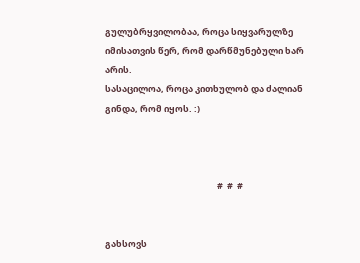გულუბრყვილობაა, როცა სიყვარულზე იმისათვის წერ, რომ დარწმუნებული ხარ არის.
სასაცილოა, როცა კითხულობ და ძალიან გინდა, რომ იყოს. :)



                                                        #  #  #


გახსოვს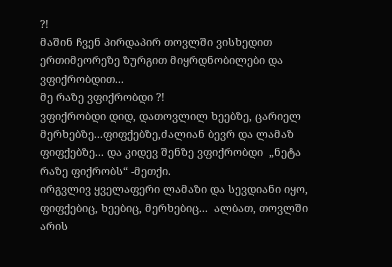?!
მაშინ ჩვენ პირდაპირ თოვლში ვისხედით ერთიმეორეზე ზურგით მიყრდნობილები და ვფიქრობდით...
მე რაზე ვფიქრობდი ?!
ვფიქრობდი დიდ, დათოვლილ ხეებზე, ცარიელ მერხებზე...ფიფქებზე,ძალიან ბევრ და ლამაზ ფიფქებზე... და კიდევ შენზე ვფიქრობდი  „ნეტა რაზე ფიქრობს“ -მეთქი.
ირგვლივ ყველაფერი ლამაზი და სევდიანი იყო, ფიფქებიც, ხეებიც, მერხებიც...  ალბათ, თოვლში არის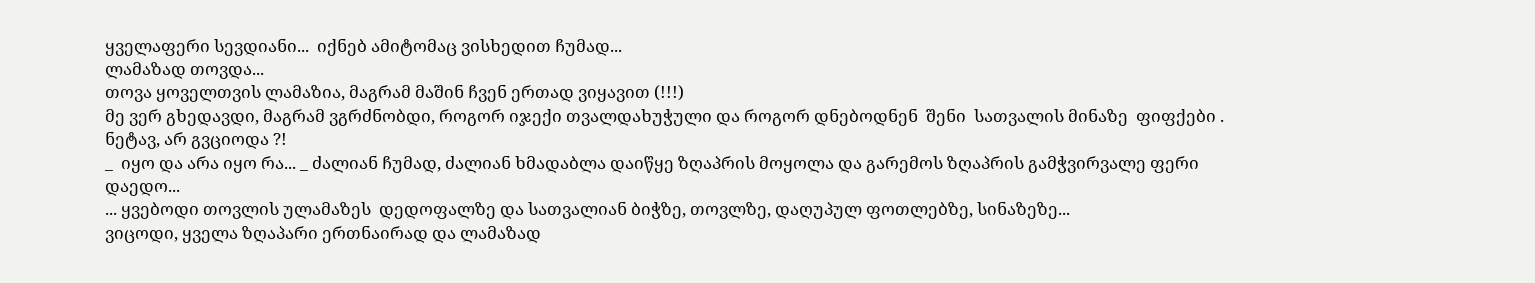ყველაფერი სევდიანი...  იქნებ ამიტომაც ვისხედით ჩუმად...
ლამაზად თოვდა...
თოვა ყოველთვის ლამაზია, მაგრამ მაშინ ჩვენ ერთად ვიყავით (!!!)
მე ვერ გხედავდი, მაგრამ ვგრძნობდი, როგორ იჯექი თვალდახუჭული და როგორ დნებოდნენ  შენი  სათვალის მინაზე  ფიფქები .
ნეტავ, არ გვციოდა ?!
_  იყო და არა იყო რა... _ ძალიან ჩუმად, ძალიან ხმადაბლა დაიწყე ზღაპრის მოყოლა და გარემოს ზღაპრის გამჭვირვალე ფერი დაედო...
... ყვებოდი თოვლის ულამაზეს  დედოფალზე და სათვალიან ბიჭზე, თოვლზე, დაღუპულ ფოთლებზე, სინაზეზე...
ვიცოდი, ყველა ზღაპარი ერთნაირად და ლამაზად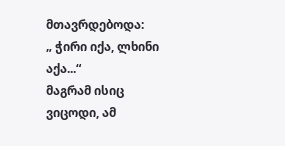მთავრდებოდა:
„ ჭირი იქა, ლხინი აქა...“
მაგრამ ისიც ვიცოდი, ამ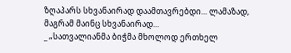ზღაპარს სხვანაირად დაამთავრებდი... ლამაზად, მაგრამ მაინც სხვანაირად...
_ „სათვალიანმა ბიჭმა მხოლოდ ერთხელ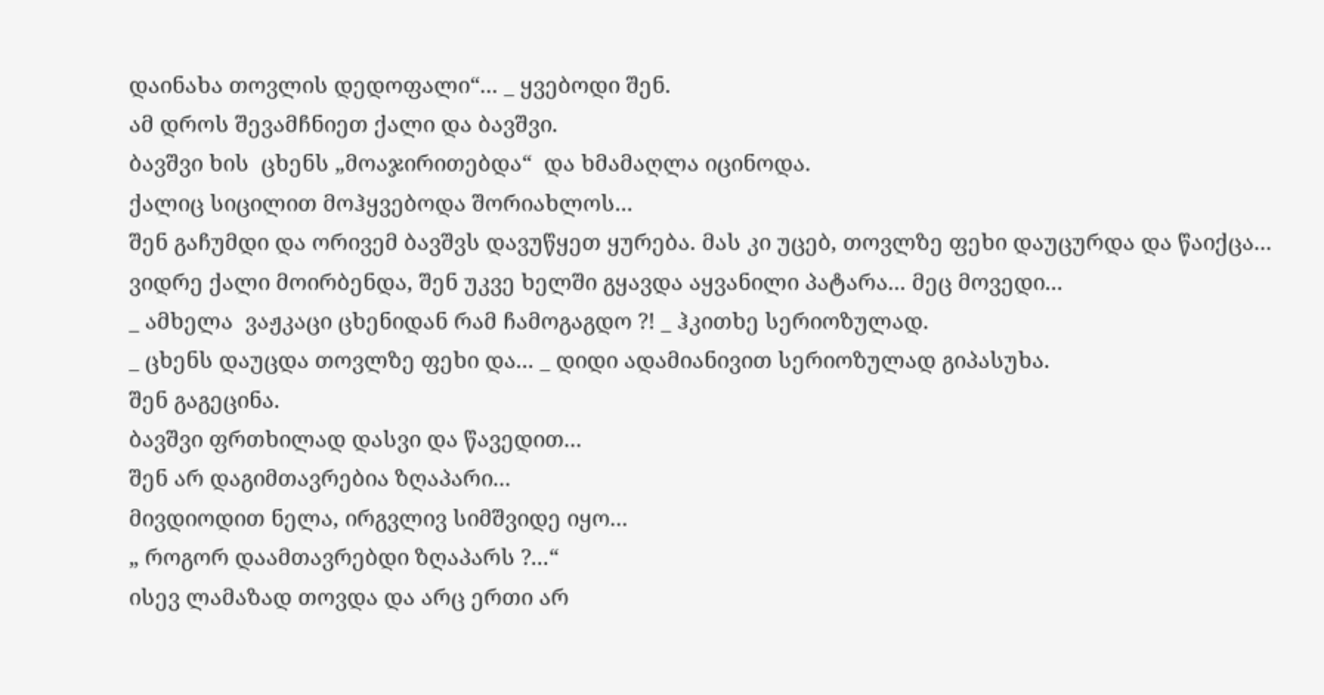დაინახა თოვლის დედოფალი“... _ ყვებოდი შენ.
ამ დროს შევამჩნიეთ ქალი და ბავშვი.
ბავშვი ხის  ცხენს „მოაჯირითებდა“  და ხმამაღლა იცინოდა.
ქალიც სიცილით მოჰყვებოდა შორიახლოს...
შენ გაჩუმდი და ორივემ ბავშვს დავუწყეთ ყურება. მას კი უცებ, თოვლზე ფეხი დაუცურდა და წაიქცა...
ვიდრე ქალი მოირბენდა, შენ უკვე ხელში გყავდა აყვანილი პატარა... მეც მოვედი...
_ ამხელა  ვაჟკაცი ცხენიდან რამ ჩამოგაგდო ?! _ ჰკითხე სერიოზულად.
_ ცხენს დაუცდა თოვლზე ფეხი და... _ დიდი ადამიანივით სერიოზულად გიპასუხა.
შენ გაგეცინა.
ბავშვი ფრთხილად დასვი და წავედით...
შენ არ დაგიმთავრებია ზღაპარი...
მივდიოდით ნელა, ირგვლივ სიმშვიდე იყო...
„ როგორ დაამთავრებდი ზღაპარს ?...“
ისევ ლამაზად თოვდა და არც ერთი არ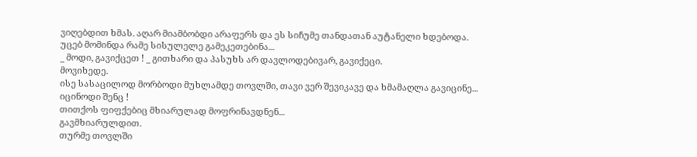ვიღებდით ხმას. აღარ მიამბობდი არაფერს და ეს სიჩუმე თანდათან აუტანელი ხდებოდა.
უცებ მომინდა რამე სისულელე გამეკეთებინა...
_ მოდი, გავიქცეთ ! _ გითხარი და პასუხს არ დავლოდებივარ, გავიქეცი.
მოვიხედე.
ისე სასაცილოდ მორბოდი მუხლამდე თოვლში, თავი ვერ შევიკავე და ხმამაღლა გავიცინე...
იცინოდი შენც !
თითქოს ფიფქებიც მხიარულად მოფრინავდნენ...
გავმხიარულდით.
თურმე თოვლში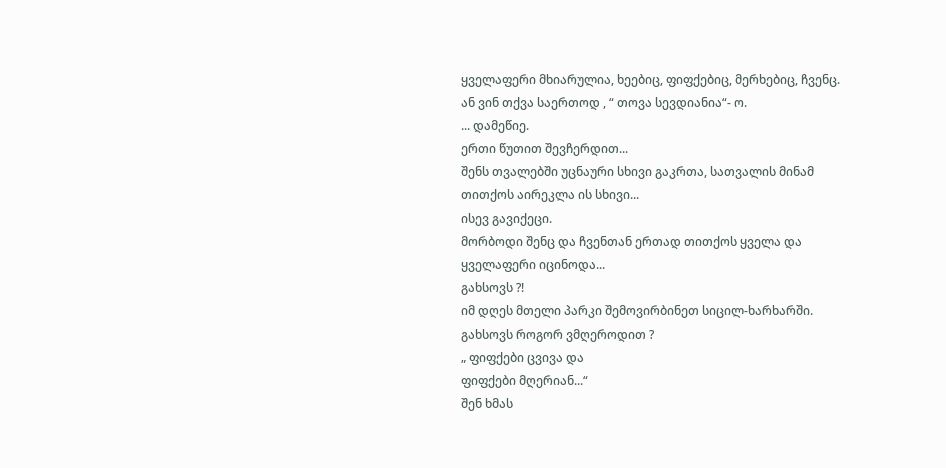ყველაფერი მხიარულია, ხეებიც, ფიფქებიც, მერხებიც, ჩვენც. ან ვინ თქვა საერთოდ , “ თოვა სევდიანია“- ო.
... დამეწიე.
ერთი წუთით შევჩერდით...
შენს თვალებში უცნაური სხივი გაკრთა, სათვალის მინამ თითქოს აირეკლა ის სხივი...
ისევ გავიქეცი.
მორბოდი შენც და ჩვენთან ერთად თითქოს ყველა და ყველაფერი იცინოდა...
გახსოვს ?!
იმ დღეს მთელი პარკი შემოვირბინეთ სიცილ-ხარხარში.
გახსოვს როგორ ვმღეროდით ?
„ ფიფქები ცვივა და
ფიფქები მღერიან...“
შენ ხმას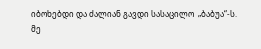იბოხებდი და ძალიან გავდი სასაცილო  „ბაბუა“-ს.
მე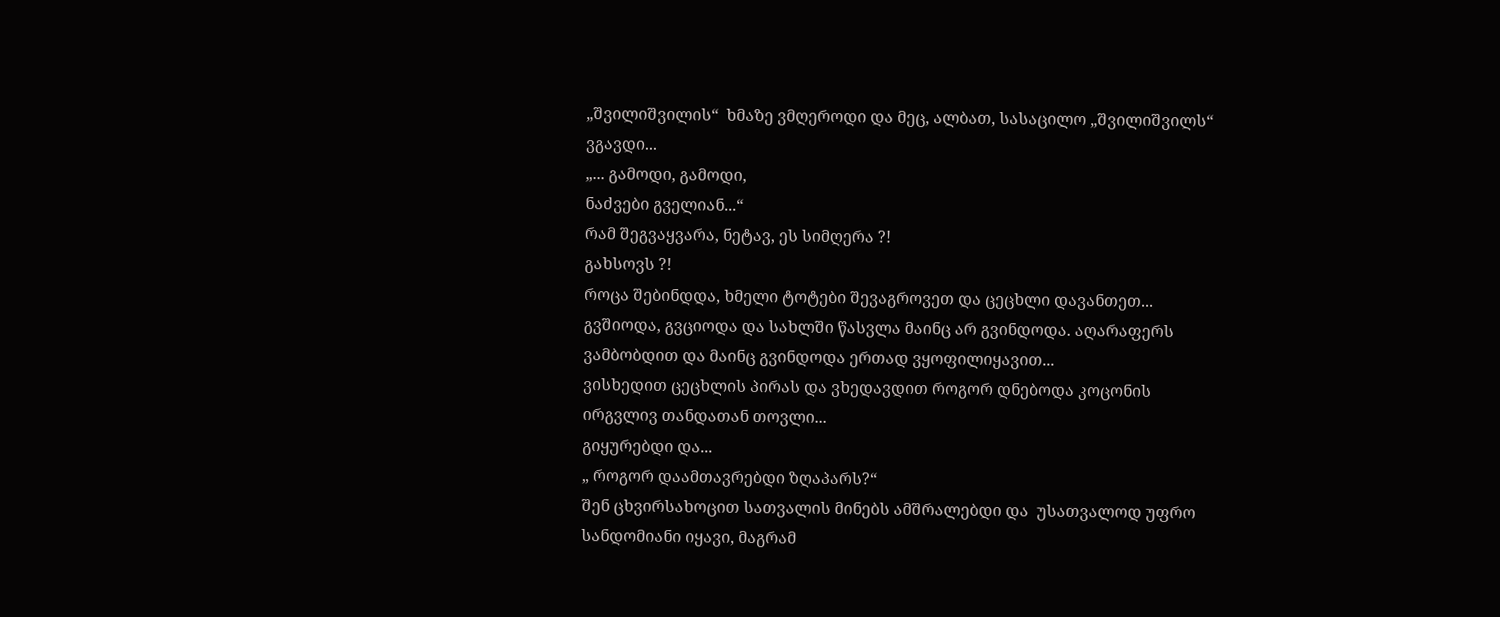„შვილიშვილის“  ხმაზე ვმღეროდი და მეც, ალბათ, სასაცილო „შვილიშვილს“ ვგავდი...
„... გამოდი, გამოდი,
ნაძვები გველიან...“
რამ შეგვაყვარა, ნეტავ, ეს სიმღერა ?!
გახსოვს ?!
როცა შებინდდა, ხმელი ტოტები შევაგროვეთ და ცეცხლი დავანთეთ... გვშიოდა, გვციოდა და სახლში წასვლა მაინც არ გვინდოდა. აღარაფერს ვამბობდით და მაინც გვინდოდა ერთად ვყოფილიყავით...
ვისხედით ცეცხლის პირას და ვხედავდით როგორ დნებოდა კოცონის ირგვლივ თანდათან თოვლი...
გიყურებდი და...
„ როგორ დაამთავრებდი ზღაპარს?“
შენ ცხვირსახოცით სათვალის მინებს ამშრალებდი და  უსათვალოდ უფრო სანდომიანი იყავი, მაგრამ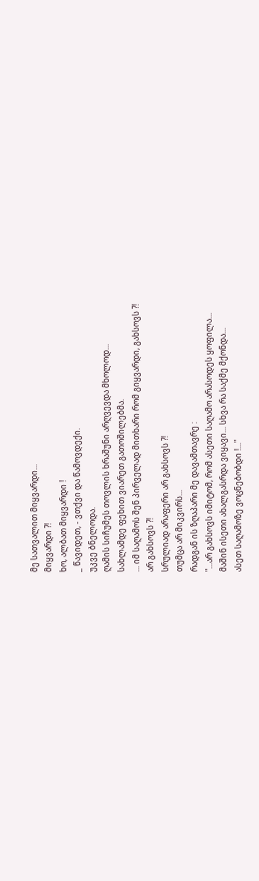მე სათვალით მიყვარდი...
მიყვარდი ?!
ხო, ალბათ მიყვარდი !
_ წავიდეთ, - ვთქვი და წამოვდექი.
უკვე ბნელოდა.
ღამის სიჩუმეს თოვლის ხრაშუნი არღვევდა მხოლოდ...
სახლამდე ფეხით ვიარეთ გათოშილებმა.
... იმ საღამოს შენ პირველად მითხარი რომ გიყვარდი, გახსოვს ?!
არ გახსოვს ?!
სრულიად არაფერი არ გახსოვს ?!
თუმცა არ მიკვირს...
რადგან ის ზღაპარი მე დავამთავრე :
"...არ გახსოვს იმიტომ, რომ ასეთი საღამო არასოდეს ყოფილა...
მაშინ ისეთი ახალგასრდა ვიყავი... სხვა რა საქმე მქონდა...
ასეთ საღამოზე ვოცნებობდი !..."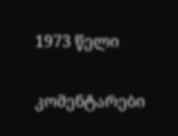1973 წელი

კომენტარები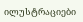ილუსტრაციები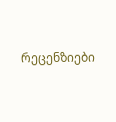რეცენზიები